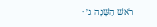רֹאשׁ הַשָּׁנָה ג׳ ·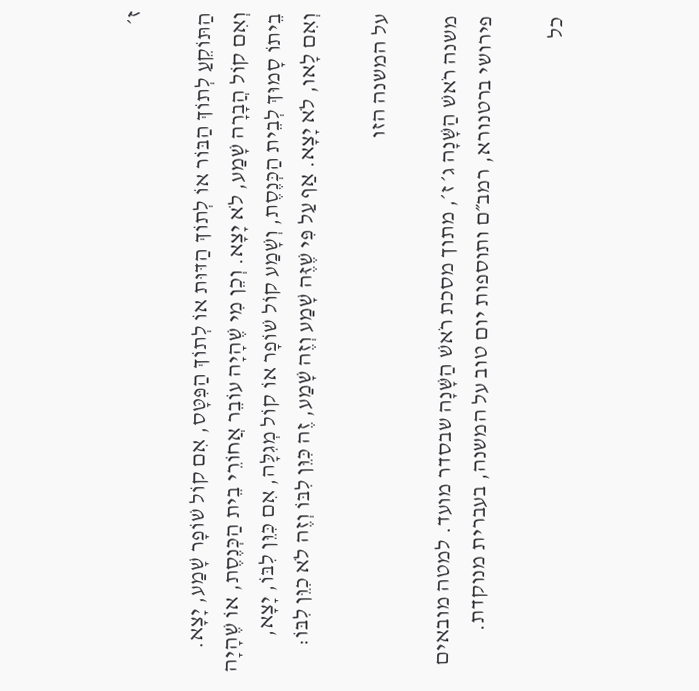ז׳

הַתּוֹקֵעַ לְתוֹךְ הַבּוֹר אוֹ לְתוֹךְ הַדּוּת אוֹ לְתוֹךְ הַפִּטָּס, אִם קוֹל שׁוֹפָר שָׁמַע, יָצָא. וְאִם קוֹל הֲבָרָה שָׁמַע, לֹא יָצָא. וְכֵן מִי שֶׁהָיָה עוֹבֵר אֲחוֹרֵי בֵית הַכְּנֶסֶת, אוֹ שֶׁהָיָה בֵיתוֹ סָמוּךְ לְבֵית הַכְּנֶסֶת, וְשָׁמַע קוֹל שׁוֹפָר אוֹ קוֹל מְגִלָּה, אִם כִּוֵּן לִבּוֹ, יָצָא, וְאִם לָאו, לֹא יָצָא. אַף עַל פִּי שֶׁזֶּה שָׁמַע וְזֶה שָׁמַע, זֶה כִּוֵּן לִבּוֹ וְזֶה לֹא כִוֵּן לִבּוֹ:

על המשנה הזו

משנה רֹאשׁ הַשָּׁנָה ג׳ ז׳, מתוך מסכת רֹאשׁ הַשָּׁנָה שבסדר מועד. למטה מובאים פירושי ברטנורא, רמב״ם ותוספות יום טוב על המשנה, בעברית מנוקדת.

כל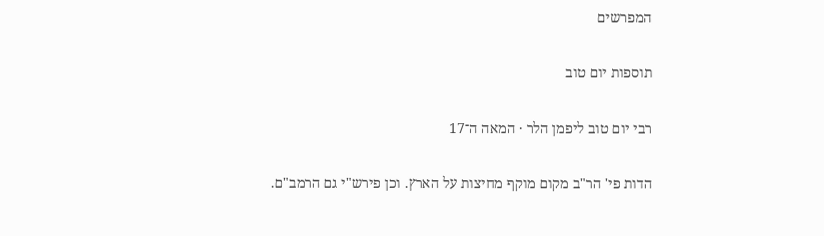המפרשים

תוספות יום טוב

רבי יום טוב ליפמן הלר · המאה ה־17

הדות פי' הר"ב מקום מוקף מחיצות על הארץ. וכן פירש"י גם הרמב"ם.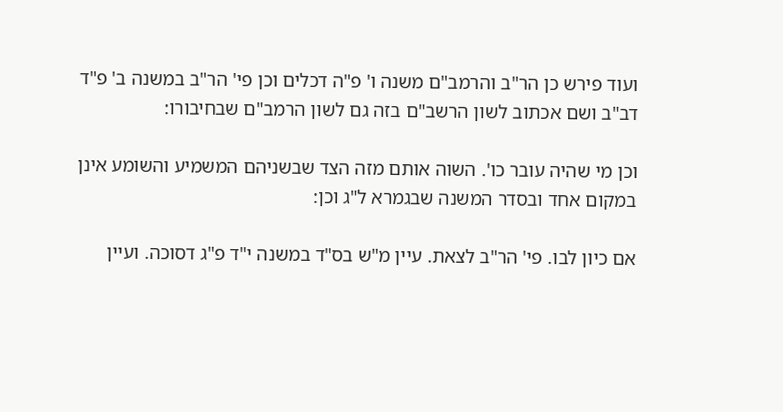ועוד פירש כן הר"ב והרמב"ם משנה ו' פ"ה דכלים וכן פי' הר"ב במשנה ב' פ"ד דב"ב ושם אכתוב לשון הרשב"ם בזה גם לשון הרמב"ם שבחיבורו:

וכן מי שהיה עובר כו'. השוה אותם מזה הצד שבשניהם המשמיע והשומע אינן במקום אחד ובסדר המשנה שבגמרא ל"ג וכן:

אם כיון לבו. פי' הר"ב לצאת. עיין מ"ש בס"ד במשנה י"ד פ"ג דסוכה. ועיין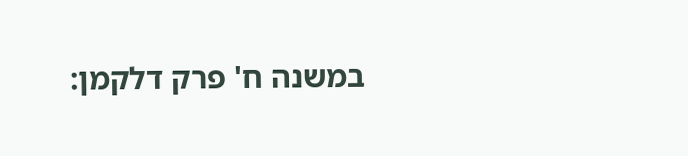במשנה ח' פרק דלקמן: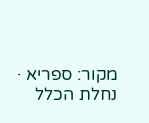מקור: ספריא · נחלת הכלל